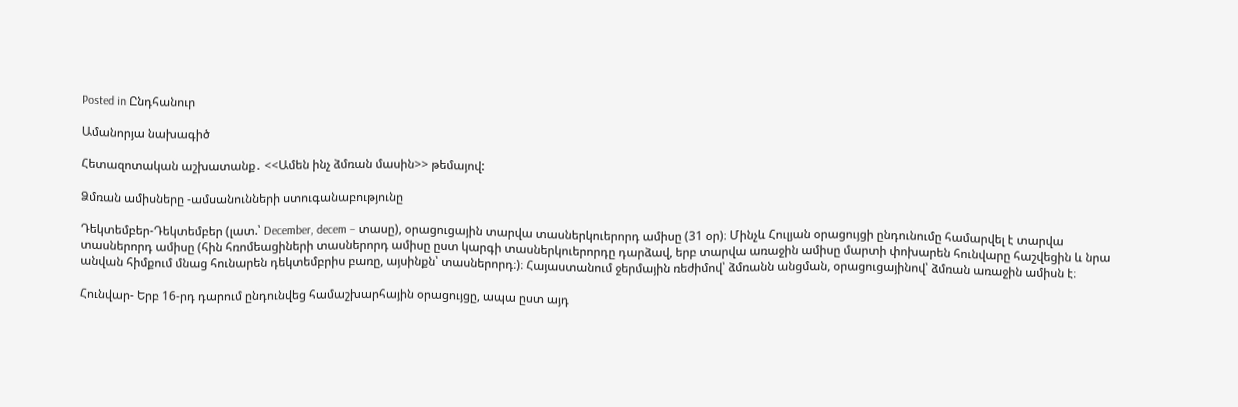Posted in Ընդհանուր

Ամանորյա նախագիծ

Հետազոտական աշխատանք․ <<Ամեն ինչ ձմռան մասին>> թեմայով:

Ձմռան ամիսները -ամսանունների ստուգանաբությունը

Դեկտեմբեր-Դեկտեմբեր (լատ.՝ December, decem – տասը), օրացուցային տարվա տասներկուերորդ ամիսը (31 օր)։ Մինչև Հուլյան օրացույցի ընդունումը համարվել է տարվա տասներորդ ամիսը (հին հռոմեացիների տասներորդ ամիսը ըստ կարգի տասներկուերորդը դարձավ, երբ տարվա առաջին ամիսը մարտի փոխարեն հունվարը հաշվեցին և նրա անվան հիմքում մնաց հունարեն դեկտեմբրիս բառը, այսինքն՝ տասներորդ։)։ Հայաստանում ջերմային ռեժիմով՝ ձմռանն անցման, օրացուցայինով՝ ձմռան առաջին ամիսն է։

Հունվար- Երբ 16-րդ դարում ընդունվեց համաշխարհային օրացույցը, ապա ըստ այդ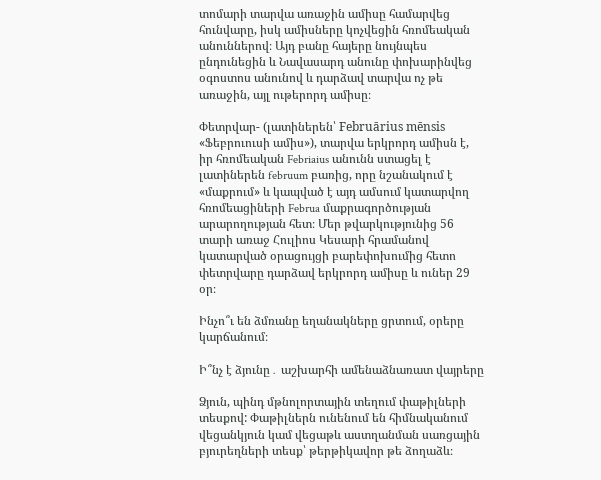տոմարի տարվա առաջին ամիսը համարվեց հունվարը, իսկ ամիսները կոչվեցին հռոմեական անուններով։ Այդ բանը հայերը նույնպես ընդունեցին և Նավասարդ անունը փոխարինվեց օգոստոս անունով և դարձավ տարվա ոչ թե առաջին, այլ ութերորդ ամիսը։

Փետրվար- (լատիներեն՝ Februārius mēnsis «Ֆեբրուուսի ամիս»), տարվա երկրորդ ամիսն է, իր հռոմեական Febriaius անունն ստացել է լատիներեն februum բառից, որը նշանակում է «մաքրում» և կապված է այդ ամսում կատարվող հռոմեացիների Februa մաքրագործության արարողության հետ։ Մեր թվարկությունից 56 տարի առաջ Հուլիոս Կեսարի հրամանով կատարված օրացույցի բարեփոխումից հետո փետրվարը դարձավ երկրորդ ամիսը և ուներ 29 օր։

Ինչո՞ւ են ձմռանը եղանակները ցրտում, օրերը կարճանում։

Ի՞նչ է ձյունը․ աշխարհի ամենաձնառատ վայրերը

Ձյուն, պինդ մթնոլորտային տեղում փաթիլների տեսքով: Փաթիլներն ունենում են հիմնականում վեցանկյուն կամ վեցաթև աստղանման սառցային բյուրեղների տեսք՝ թերթիկավոր թե ձողաձև։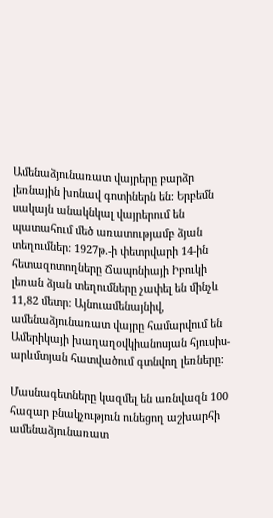Ամենաձյունառատ վայրերը բարձր լեռնային խոնավ գոտիներն են: Երբեմն սակայն անակնկալ վայրերում են պատահում մեծ առատությամբ ձյան տեղումներ: 1927թ.-ի փետրվարի 14-ին հետազոտողները Ճապոնիայի Իբուկի լեռան ձյան տեղումները չափել են մինչև 11,82 մետր: Այնուամենայնիվ, ամենաձյունառատ վայրը համարվում են Ամերիկայի խաղաղօվկիանոսյան հյուսիս-արևմտյան հատվածում գտնվող լեռները:

Մասնագետները կազմել են առնվազն 100 հազար բնակչություն ունեցող աշխարհի ամենաձյունառատ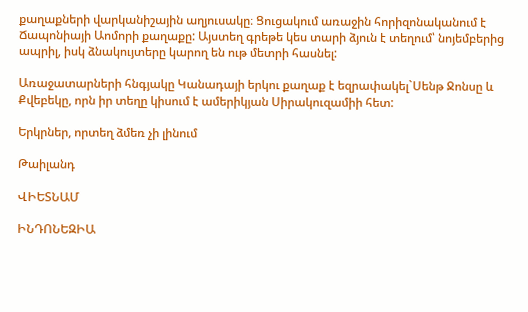քաղաքների վարկանիշային աղյուսակը։ Ցուցակում առաջին հորիզոնականում է Ճապոնիայի Աոմորի քաղաքը: Այստեղ գրեթե կես տարի ձյուն է տեղում՝ նոյեմբերից ապրիլ, իսկ ձնակույտերը կարող են ութ մետրի հասնել:

Առաջատարների հնգյակը Կանադայի երկու քաղաք է եզրափակել`Սենթ Ջոնսը և Քվեբեկը, որն իր տեղը կիսում է ամերիկյան Սիրակուզամիի հետ:

Երկրներ, որտեղ ձմեռ չի լինում

Թաիլանդ

ՎԻԵՏՆԱՄ

ԻՆԴՈՆԵԶԻԱ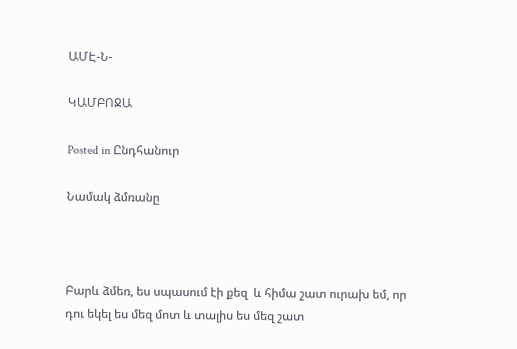ԱՄԷ-Ն-

ԿԱՄԲՈՋԱ

Posted in Ընդհանուր

Նամակ ձմռանը



Բարև ձմեռ, ես սպասում էի քեզ  և հիմա շատ ուրախ եմ, որ դու եկել ես մեզ մոտ և տալիս ես մեզ շատ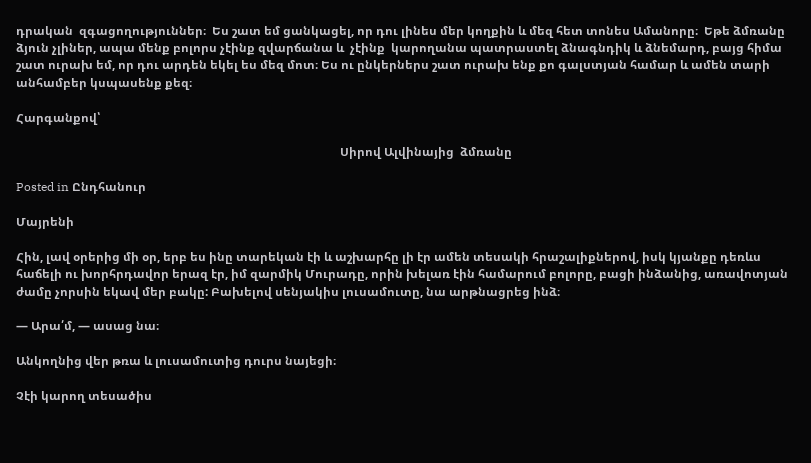դրական  զգացողություններ։  Ես շատ եմ ցանկացել, որ դու լինես մեր կողքին և մեզ հետ տոնես Ամանորը։  Եթե ձմռանը ձյուն չլիներ, ապա մենք բոլորս չէինք զվարճանա և  չէինք  կարողանա պատրաստել ձնագնդիկ և ձնեմարդ, բայց հիմա շատ ուրախ եմ, որ դու արդեն եկել ես մեզ մոտ։ Ես ու ընկերներս շատ ուրախ ենք քո գալստյան համար և ամեն տարի անհամբեր կսպասենք քեզ։

Հարգանքով՝

                                                                                                            Սիրով Ալվինայից  ձմռանը

Posted in Ընդհանուր

Մայրենի

Հին, լավ օրերից մի օր, երբ ես ինը տարեկան էի և աշխարհը լի էր ամեն տեսակի հրաշալիքներով, իսկ կյանքը դեռևս հաճելի ու խորհրդավոր երազ էր, իմ զարմիկ Մուրադը, որին խելառ էին համարում բոլորը, բացի ինձանից, առավոտյան ժամը չորսին եկավ մեր բակը: Բախելով սենյակիս լուսամուտը, նա արթնացրեց ինձ։

— Արա՛մ, — ասաց նա։

Անկողնից վեր թռա և լուսամուտից դուրս նայեցի։

Չէի կարող տեսածիս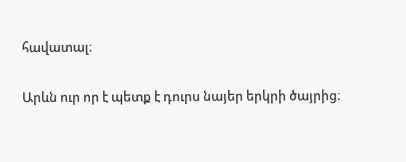հավատալ։

Արևն ուր որ է պետք է դուրս նայեր երկրի ծայրից։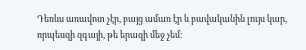Դեռևս առավոտ չէր, բայց ամառ էր և բավականին լույս կար, որպեսզի զգայի, թե երազի մեջ չեմ։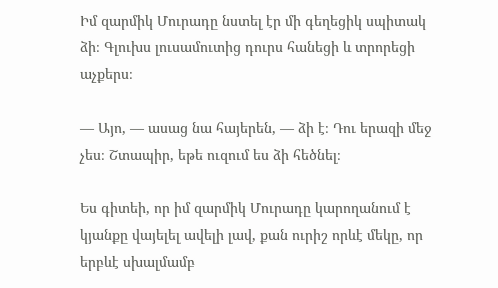Իմ զարմիկ Մուրադը նստել էր մի գեղեցիկ սպիտակ ձի։ Գլուխս լուսամուտից դուրս հանեցի և տրորեցի աչքերս։

— Այո, — ասաց նա հայերեն, — ձի է։ Դու երազի մեջ չես։ Շտապիր, եթե ուզում ես ձի հեծնել։

Ես գիտեի, որ իմ զարմիկ Մուրադը կարողանում է կյանքը վայելել ավելի լավ, քան ուրիշ որևէ մեկը, որ երբևէ սխալմամբ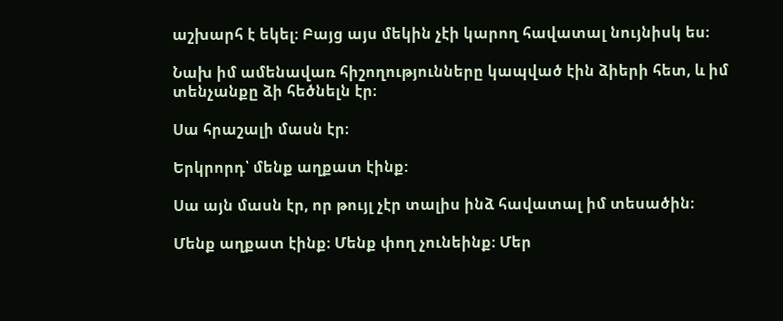աշխարհ է եկել։ Բայց այս մեկին չէի կարող հավատալ նույնիսկ ես։

Նախ իմ ամենավառ հիշողությունները կապված էին ձիերի հետ, և իմ տենչանքը ձի հեծնելն էր։

Սա հրաշալի մասն էր։

Երկրորդ՝ մենք աղքատ էինք:

Սա այն մասն էր, որ թույլ չէր տալիս ինձ հավատալ իմ տեսածին։

Մենք աղքատ էինք։ Մենք փող չունեինք։ Մեր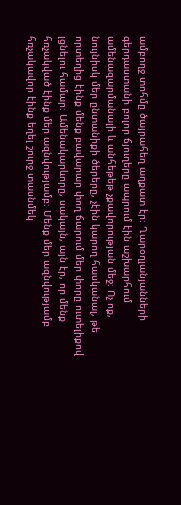ամբողջ տոհմը ծայրահեղ աղքատ էր։ Ղարօղլանյանների գերդաստանի բոլոր ճյուղերը ապրում էին աշխարհում ամենազարմանալի և անհեթեթ չքավորության մեջ։ Ոչ ոք, նույնիսկ մեր ընտանիքի ծերերը, չէին կարող հասկանալ, թե որտեղից էինք մենք բավարար փող ճարում մեր փորը ուտելիքով լցնելու համար։ Ամենակարևորը, սակայն, այն էր, որ մենք հռչակված էինք մեր ազնվությամբ։ Մենք մեր ազնվությամբ հռչակավոր էինք եղել շուրջ տասնմեկ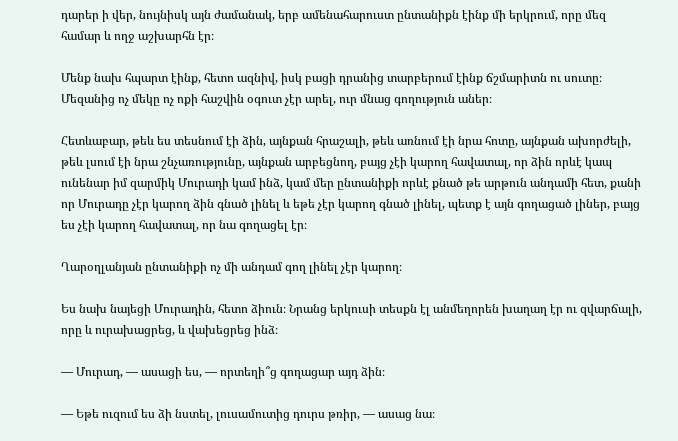դարեր ի վեր, նույնիսկ այն ժամանակ, երբ ամենահարուստ ընտանիքն էինք մի երկրում, որը մեզ համար և ողջ աշխարհն էր։

Մենք նախ հպարտ էինք, հետո ազնիվ, իսկ բացի դրանից տարբերում էինք ճշմարիտն ու սուտը։ Մեզանից ոչ մեկը ոչ ոքի հաշվին օգուտ չէր արել, ուր մնաց գողություն աներ։

Հետևաբար, թեև ես տեսնում էի ձին, այնքան հրաշալի, թեև առնում էի նրա հոտը, այնքան ախորժելի, թեև լսում էի նրա շնչառությունը, այնքան արբեցնող, բայց չէի կարող հավատալ, որ ձին որևէ կապ ունենար իմ զարմիկ Մուրադի կամ ինձ, կամ մեր ընտանիքի որևէ քնած թե արթուն անդամի հետ, քանի որ Մուրադը չէր կարող ձին գնած լինել և եթե չէր կարող գնած լինել, պետք է այն գողացած լիներ, բայց ես չէի կարող հավատալ, որ նա գողացել էր։

Ղարօղլանյան ընտանիքի ոչ մի անդամ գող լինել չէր կարող։

Ես նախ նայեցի Մուրադին, հետո ձիուն։ Նրանց երկուսի տեսքն էլ անմեղորեն խաղաղ էր ու զվարճալի, որը և ուրախացրեց, և վախեցրեց ինձ։

— Մուրադ, — ասացի ես, — որտեղի՞ց գողացար այդ ձին։

— Եթե ուզում ես ձի նստել, լուսամուտից դուրս թռիր, — ասաց նա։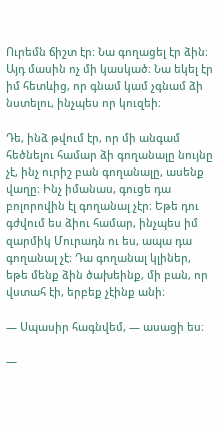Ուրեմն ճիշտ էր։ Նա գողացել էր ձին։ Այդ մասին ոչ մի կասկած։ Նա եկել էր իմ հետևից, որ գնամ կամ չգնամ ձի նստելու, ինչպես որ կուզեի։

Դե, ինձ թվում էր, որ մի անգամ հեծնելու համար ձի գողանալը նույնը չէ, ինչ ուրիշ բան գողանալը, ասենք վաղը։ Ինչ իմանաս, գուցե դա բոլորովին էլ գողանալ չէր։ Եթե դու գժվում ես ձիու համար, ինչպես իմ զարմիկ Մուրադն ու ես, ապա դա գողանալ չէ։ Դա գողանալ կլիներ, եթե մենք ձին ծախեինք, մի բան, որ վստահ էի, երբեք չէինք անի։

— Սպասիր հագնվեմ, — ասացի ես։

—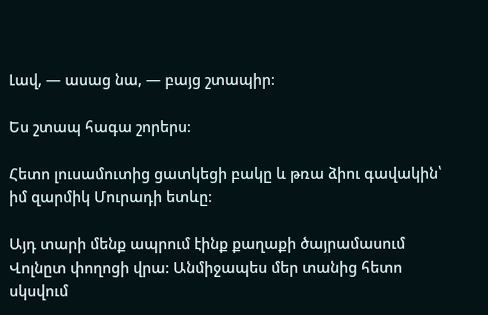Լավ, — ասաց նա, — բայց շտապիր։

Ես շտապ հագա շորերս։

Հետո լուսամուտից ցատկեցի բակը և թռա ձիու գավակին՝ իմ զարմիկ Մուրադի ետևը։

Այդ տարի մենք ապրում էինք քաղաքի ծայրամասում Վոլնըտ փողոցի վրա: Անմիջապես մեր տանից հետո սկսվում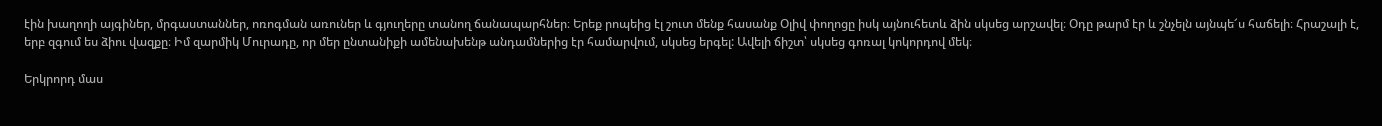էին խաղողի այգիներ, մրգաստաններ, ոռոգման առուներ և գյուղերը տանող ճանապարհներ։ Երեք րոպեից էլ շուտ մենք հասանք Օլիվ փողոցը իսկ այնուհետև ձին սկսեց արշավել։ Օդը թարմ էր և շնչելն այնպե՜ս հաճելի։ Հրաշալի է, երբ զգում ես ձիու վազքը։ Իմ զարմիկ Մուրադը, որ մեր ընտանիքի ամենախենթ անդամներից էր համարվում, սկսեց երգել: Ավելի ճիշտ՝ սկսեց գոռալ կոկորդով մեկ։

Երկրորդ մաս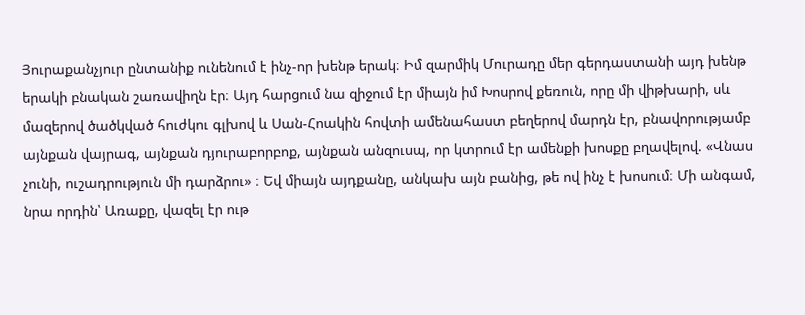Յուրաքանչյուր ընտանիք ունենում է ինչ-որ խենթ երակ։ Իմ զարմիկ Մուրադը մեր գերդաստանի այդ խենթ երակի բնական շառավիղն էր։ Այդ հարցում նա զիջում էր միայն իմ Խոսրով քեռուն, որը մի վիթխարի, սև մազերով ծածկված հուժկու գլխով և Սան-Հոակին հովտի ամենահաստ բեղերով մարդն էր, բնավորությամբ այնքան վայրագ, այնքան դյուրաբորբոք, այնքան անզուսպ, որ կտրում էր ամենքի խոսքը բղավելով. «Վնաս չունի, ուշադրություն մի դարձրու» ։ Եվ միայն այդքանը, անկախ այն բանից, թե ով ինչ է խոսում։ Մի անգամ, նրա որդին՝ Առաքը, վազել էր ութ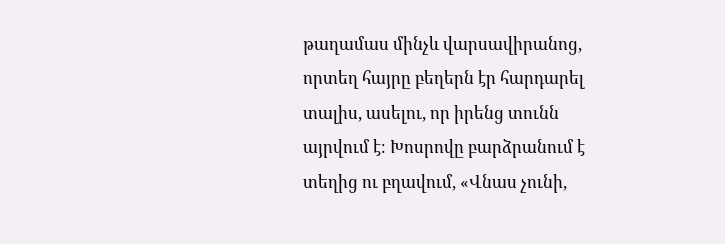թաղամաս մինչև վարսավիրանոց, որտեղ հայրը բեղերն էր հարդարել տալիս, ասելու, որ իրենց տունն այրվում է։ Խոսրովը բարձրանում է տեղից ու բղավում, «Վնաս չունի,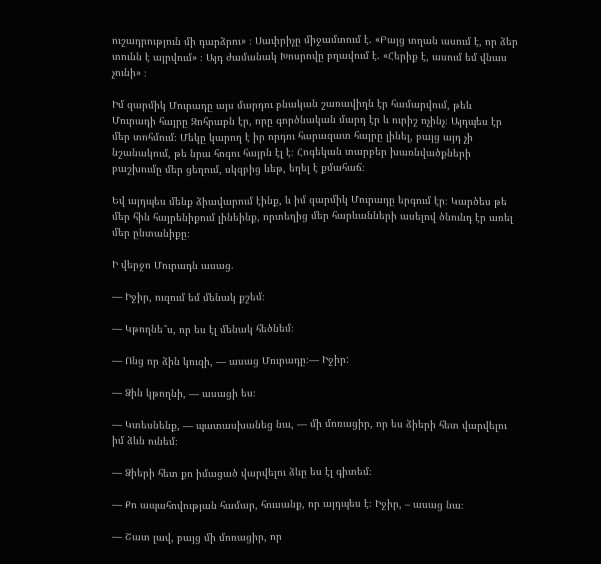ուշադրություն մի դարձրու» ։ Սափրիչը միջամտում է. «Բայց տղան ասում է, որ ձեր տունն է այրվում» ։ Այդ ժամանակ Խոսրովը բղավում է. «Հերիք է, ասում եմ վնաս չունի» ։

Իմ զարմիկ Մուրադը այս մարդու բնական շառավիղն էր համարվում, թեև Մուրադի հայրը Զոհրաբն էր, որը գործնական մարդ էր և ուրիշ ոչինչ։ Այդպես էր մեր տոհմում։ Մեկը կարող է իր որդու հարազատ հայրը լինել, բայց այդ չի նշանակում, թե նրա հոգու հայրն էլ է։ Հոգեկան տարբեր խառնվածքների բաշխումը մեր ցեղում, սկզբից ևեթ, եղել է քմահաճ։

Եվ այդպես մենք ձիավարում էինք, և իմ զարմիկ Մուրադը երգում էր։ Կարծես թե մեր հին հայրենիքում լինեինք, որտեղից մեր հարևանների ասելով ծնունդ էր առել մեր ընտանիքը։

Ի վերջո Մուրադն ասաց.

— Իջիր, ուզում եմ մենակ քշեմ։

— Կթողնե՞ս, որ ես էլ մենակ հեծնեմ։

— Ոնց որ ձին կուզի, — ասաց Մուրադը։— Իջիր:

— Ձին կթողնի, — ասացի ես։

— Կտեսնենք, — պատասխանեց նա, — մի մոռացիր, որ ես ձիերի հետ վարվելու իմ ձևն ունեմ։

— Ձիերի հետ քո իմացած վարվելու ձևը ես էլ գիտեմ։

— Քո ապահովության համար, հուսանք, որ այդպես է։ Իջիր, – ասաց նա։

— Շատ լավ, բայց մի մոռացիր, որ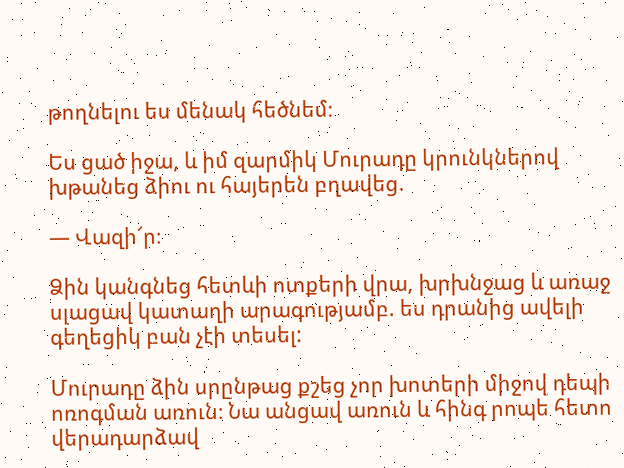թողնելու ես մենակ հեծնեմ։

Ես ցած իջա, և իմ զարմիկ Մուրադը կրունկներով խթանեց ձիու ու հայերեն բղավեց.

— Վազի՜ր։

Ձին կանգնեց հետևի ոտքերի վրա, խրխնջաց և առաջ սլացավ կատաղի արագությամբ. ես դրանից ավելի գեղեցիկ բան չէի տեսել:

Մուրադը ձին սրընթաց քշեց չոր խոտերի միջով դեպի ոռոգման առուն։ Նա անցավ առուն և հինգ րոպե հետո վերադարձավ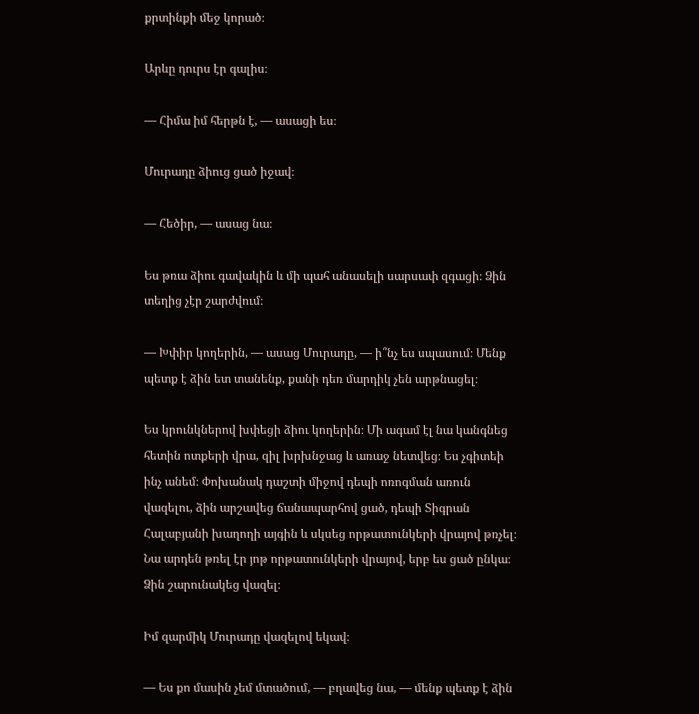քրտինքի մեջ կորած։

Արևը դուրս էր գալիս։

— Հիմա իմ հերթն է, — ասացի ես։

Մուրադը ձիուց ցած իջավ։

— Հեծիր, — ասաց նա։

Ես թռա ձիու գավակին և մի պահ անասելի սարսափ զգացի։ Ձին տեղից չէր շարժվում։

— Խփիր կողերին, — ասաց Մուրադը, — ի՞նչ ես սպասում։ Մենք պետք է ձին ետ տանենք, քանի դեռ մարդիկ չեն արթնացել։

Ես կրունկներով խփեցի ձիու կողերին։ Մի ագամ էլ նա կանգնեց հետին ոտքերի վրա, զիլ խրխնջաց և առաջ նետվեց։ Ես չգիտեի ինչ անեմ։ Փոխանակ դաշտի միջով դեպի ոռոգման առուն վազելու, ձին արշավեց ճանապարհով ցած, դեպի Տիգրան Հալաբյանի խաղողի այգին և սկսեց որթատունկերի վրայով թռչել։ Նա արդեն թռել էր յոթ որթատունկերի վրայով, երբ ես ցած ընկա։ Ձին շարունակեց վազել։

Իմ զարմիկ Մուրադը վազելով եկավ։

— Ես քո մասին չեմ մտածում, — բղավեց նա, — մենք պետք է ձին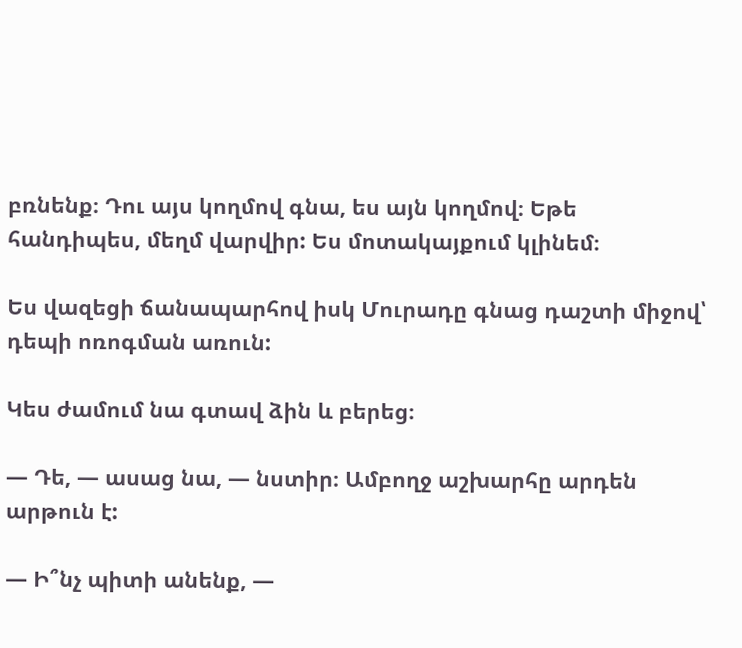բռնենք։ Դու այս կողմով գնա, ես այն կողմով։ Եթե հանդիպես, մեղմ վարվիր: Ես մոտակայքում կլինեմ։

Ես վազեցի ճանապարհով իսկ Մուրադը գնաց դաշտի միջով՝ դեպի ոռոգման առուն:

Կես ժամում նա գտավ ձին և բերեց։

— Դե, — ասաց նա, — նստիր։ Ամբողջ աշխարհը արդեն արթուն է:

— Ի՞նչ պիտի անենք, —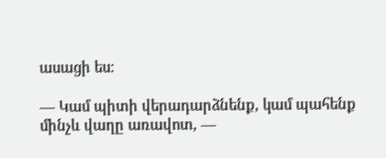ասացի ես։

— Կամ պիտի վերադարձնենք, կամ պահենք մինչև վաղը առավոտ, —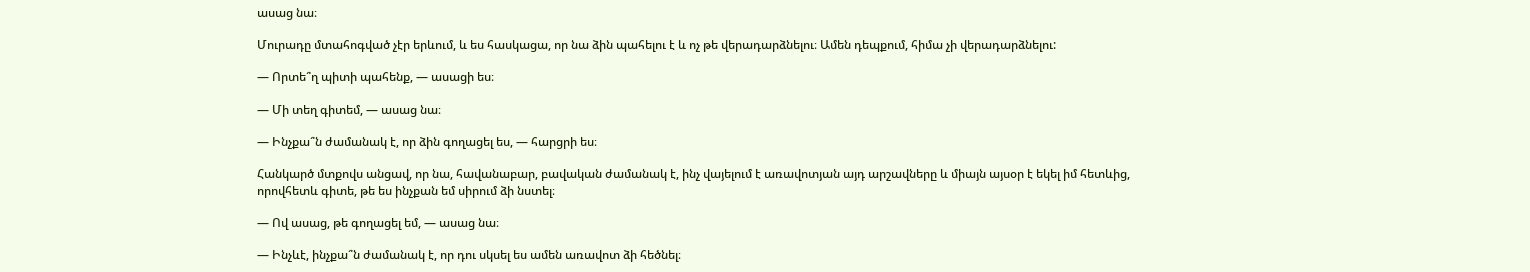ասաց նա։

Մուրադը մտահոգված չէր երևում, և ես հասկացա, որ նա ձին պահելու է և ոչ թե վերադարձնելու։ Ամեն դեպքում, հիմա չի վերադարձնելու:

— Որտե՞ղ պիտի պահենք, — ասացի ես։

— Մի տեղ գիտեմ, — ասաց նա։

— Ինչքա՞ն ժամանակ է, որ ձին գողացել ես, — հարցրի ես։

Հանկարծ մտքովս անցավ, որ նա, հավանաբար, բավական ժամանակ է, ինչ վայելում է առավոտյան այդ արշավները և միայն այսօր է եկել իմ հետևից, որովհետև գիտե, թե ես ինչքան եմ սիրում ձի նստել։

— Ով ասաց, թե գողացել եմ, — ասաց նա։

— Ինչևէ, ինչքա՞ն ժամանակ է, որ դու սկսել ես ամեն առավոտ ձի հեծնել։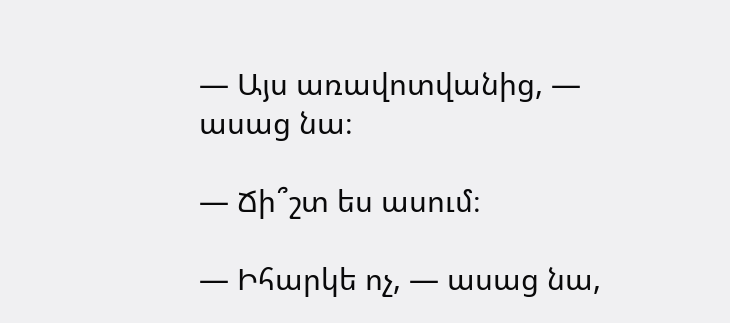— Այս առավոտվանից, — ասաց նա։

— Ճի՞շտ ես ասում։

— Իհարկե ոչ, — ասաց նա,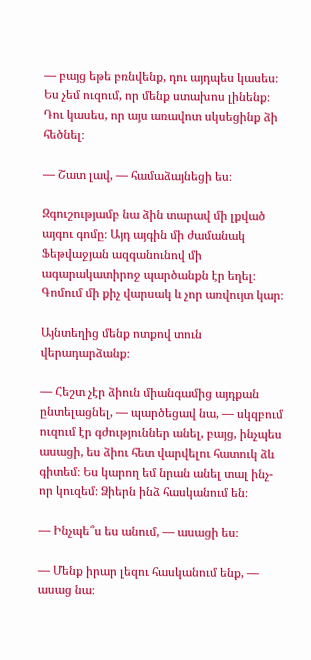— բայց եթե բռնվենք, դու այդպես կասես։ Ես չեմ ուզում, որ մենք ստախոս լինենք։ Դու կասես, որ այս առավոտ սկսեցինք ձի հեծնել։

— Շատ լավ, — համաձայնեցի ես։

Զգուշությամբ նա ձին տարավ մի լքված այգու գոմը։ Այդ այգին մի ժամանակ Ֆեթվաջյան ազգանունով մի ագարակատիրոջ պարծանքն էր եղել։ Գոմում մի քիչ վարսակ և չոր առվույտ կար։

Այնտեղից մենք ոտքով տուն վերադարձանք։

— Հեշտ չէր ձիուն միանգամից այդքան ընտելացնել, — պարծեցավ նա, — սկզբում ուզում էր գժություններ անել, բայց, ինչպես ասացի, ես ձիու հետ վարվելու հատուկ ձև գիտեմ։ Ես կարող եմ նրան անել տալ ինչ-որ կուզեմ։ Ձիերն ինձ հասկանում են։

— Ինչպե՞ս ես անում, — ասացի ես։

— Մենք իրար լեզու հասկանում ենք, — ասաց նա։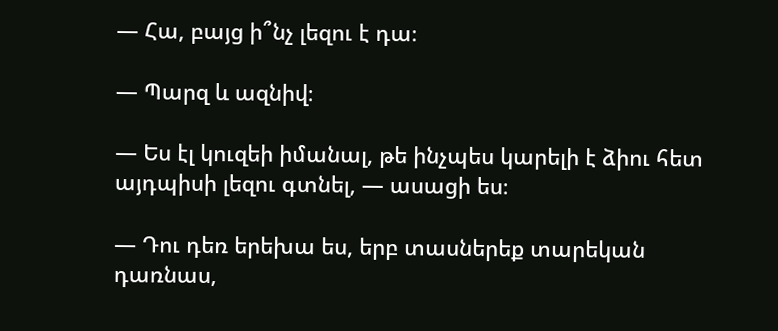— Հա, բայց ի՞նչ լեզու է դա։

— Պարզ և ազնիվ։

— Ես էլ կուզեի իմանալ, թե ինչպես կարելի է ձիու հետ այդպիսի լեզու գտնել, — ասացի ես։

— Դու դեռ երեխա ես, երբ տասներեք տարեկան դառնաս,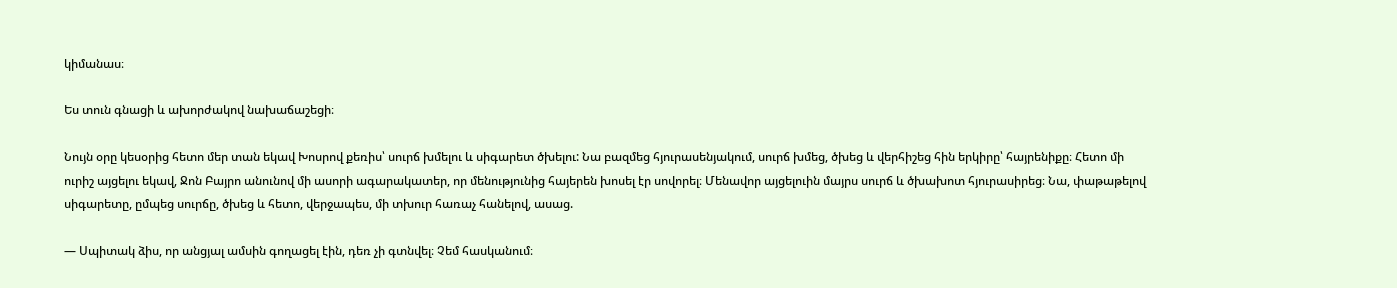կիմանաս։

Ես տուն գնացի և ախորժակով նախաճաշեցի։

Նույն օրը կեսօրից հետո մեր տան եկավ Խոսրով քեռիս՝ սուրճ խմելու և սիգարետ ծխելու: Նա բազմեց հյուրասենյակում, սուրճ խմեց, ծխեց և վերհիշեց հին երկիրը՝ հայրենիքը։ Հետո մի ուրիշ այցելու եկավ, Ջոն Բայրո անունով մի ասորի ագարակատեր, որ մենությունից հայերեն խոսել էր սովորել։ Մենավոր այցելուին մայրս սուրճ և ծխախոտ հյուրասիրեց։ Նա, փաթաթելով սիգարետը, ըմպեց սուրճը, ծխեց և հետո, վերջապես, մի տխուր հառաչ հանելով, ասաց.

— Սպիտակ ձիս, որ անցյալ ամսին գողացել էին, դեռ չի գտնվել։ Չեմ հասկանում։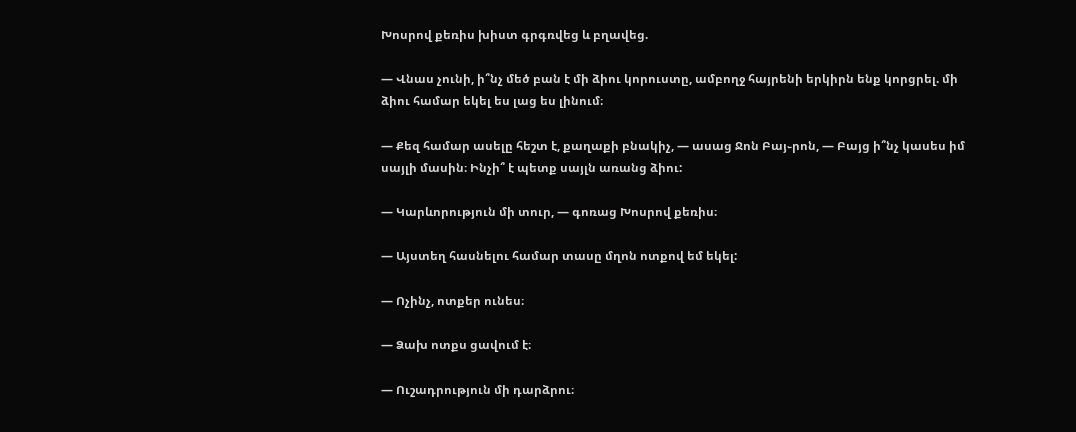Խոսրով քեռիս խիստ գրգռվեց և բղավեց.

— Վնաս չունի, ի՞նչ մեծ բան է մի ձիու կորուստը, ամբողջ հայրենի երկիրն ենք կորցրել. մի ձիու համար եկել ես լաց ես լինում։

— Քեզ համար ասելը հեշտ է, քաղաքի բնակիչ, — ասաց Ջոն Բայ֊րոն, — Բայց ի՞նչ կասես իմ սայլի մասին։ Ինչի՞ է պետք սայլն առանց ձիու:

— Կարևորություն մի տուր, — գոռաց Խոսրով քեռիս։

— Այստեղ հասնելու համար տասը մղոն ոտքով եմ եկել:

— Ոչինչ, ոտքեր ունես։

— Ձախ ոտքս ցավում է։

— Ուշադրություն մի դարձրու։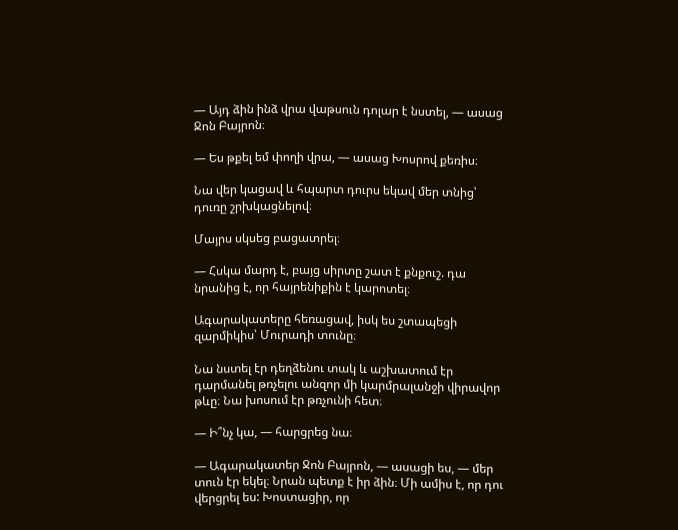— Այդ ձին ինձ վրա վաթսուն դոլար է նստել, — ասաց Ջոն Բայրոն։

— Ես թքել եմ փողի վրա, — ասաց Խոսրով քեռիս։

Նա վեր կացավ և հպարտ դուրս եկավ մեր տնից՝ դուռը շրխկացնելով։

Մայրս սկսեց բացատրել։

— Հսկա մարդ է, բայց սիրտը շատ է քնքուշ. դա նրանից է, որ հայրենիքին է կարոտել։

Ագարակատերը հեռացավ, իսկ ես շտապեցի զարմիկիս՝ Մուրադի տունը։

Նա նստել էր դեղձենու տակ և աշխատում էր դարմանել թռչելու անզոր մի կարմրալանջի վիրավոր թևը։ Նա խոսում էր թռչունի հետ։

— Ի՞նչ կա, — հարցրեց նա։

— Ագարակատեր Ջոն Բայրոն, — ասացի ես, — մեր տուն էր եկել։ Նրան պետք է իր ձին։ Մի ամիս է, որ դու վերցրել ես: Խոստացիր, որ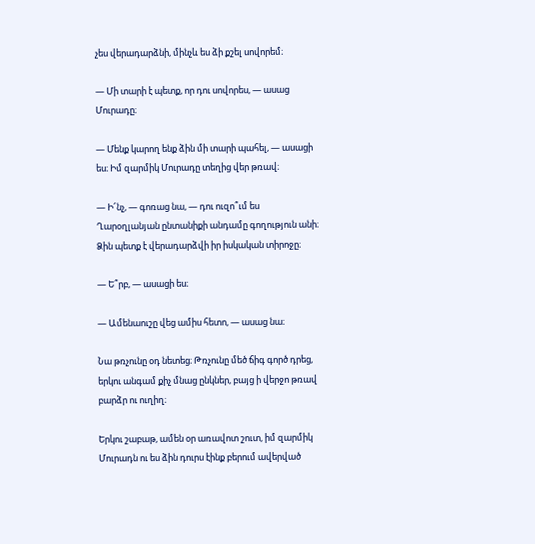չես վերադարձնի, մինչև ես ձի քշել սովորեմ։

— Մի տարի է պետք, որ դու սովորես, — ասաց Մուրադը։

— Մենք կարող ենք ձին մի տարի պահել, — ասացի ես։ Իմ զարմիկ Մուրադը տեղից վեր թռավ։

— Ի՜նչ, — գոռաց նա, — դու ուզո՞ւմ ես Ղարօղլանյան ընտանիքի անդամը գողություն անի։ Ձին պետք է վերադարձվի իր իսկական տիրոջը։

— Ե՞րբ, — ասացի ես։

— Ամենաուշը վեց ամիս հետո, — ասաց նա։

Նա թռչունը օդ նետեց։ Թռչունը մեծ ճիգ գործ դրեց, երկու անգամ քիչ մնաց ընկներ, բայց ի վերջո թռավ բարձր ու ուղիղ։

Երկու շաբաթ, ամեն օր առավոտ շուտ, իմ զարմիկ Մուրադն ու ես ձին դուրս էինք բերում ավերված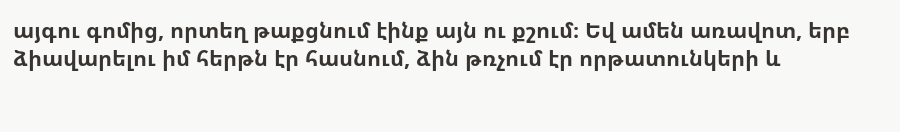այգու գոմից, որտեղ թաքցնում էինք այն ու քշում։ Եվ ամեն առավոտ, երբ ձիավարելու իմ հերթն էր հասնում, ձին թռչում էր որթատունկերի և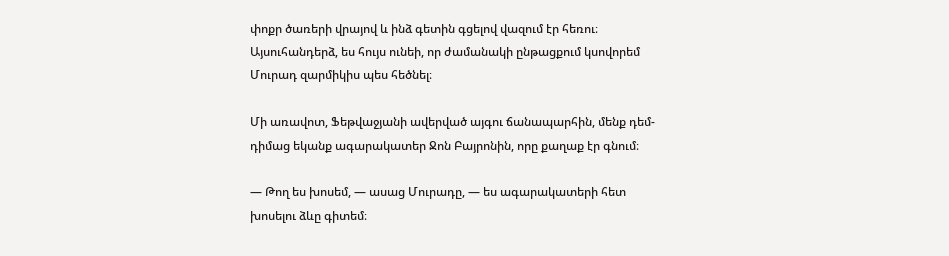փոքր ծառերի վրայով և ինձ գետին գցելով վազում էր հեռու։ Այսուհանդերձ, ես հույս ունեի, որ ժամանակի ընթացքում կսովորեմ Մուրադ զարմիկիս պես հեծնել։

Մի առավոտ, Ֆեթվաջյանի ավերված այգու ճանապարհին, մենք դեմ-դիմաց եկանք ագարակատեր Ջոն Բայրոնին, որը քաղաք էր գնում։

— Թող ես խոսեմ, — ասաց Մուրադը, — ես ագարակատերի հետ խոսելու ձևը գիտեմ։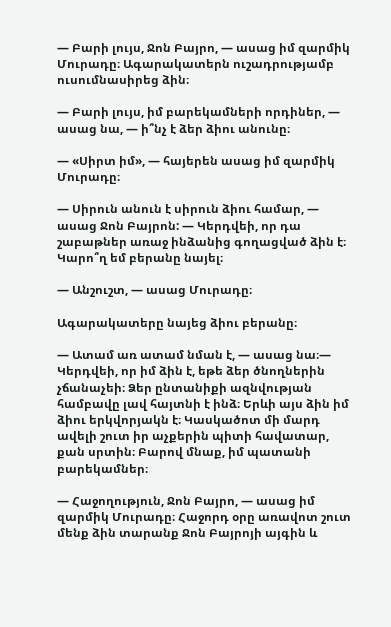— Բարի լույս, Ջոն Բայրո, — ասաց իմ զարմիկ Մուրադը։ Ագարակատերն ուշադրությամբ ուսումնասիրեց ձին։

— Բարի լույս, իմ բարեկամների որդիներ, — ասաց նա, — ի՞նչ է ձեր ձիու անունը։

— «Սիրտ իմ», — հայերեն ասաց իմ զարմիկ Մուրադը։

— Սիրուն անուն է սիրուն ձիու համար, — ասաց Ջոն Բայրոն: — Կերդվեի, որ դա շաբաթներ առաջ ինձանից գողացված ձին է։ Կարո՞ղ եմ բերանը նայել։

— Անշուշտ, — ասաց Մուրադը։

Ագարակատերը նայեց ձիու բերանը։

— Ատամ առ ատամ նման է, — ասաց նա։— Կերդվեի, որ իմ ձին է, եթե ձեր ծնողներին չճանաչեի։ Ձեր ընտանիքի ազնվության համբավը լավ հայտնի է ինձ։ Երևի այս ձին իմ ձիու երկվորյակն է։ Կասկածոտ մի մարդ ավելի շուտ իր աչքերին պիտի հավատար, քան սրտին։ Բարով մնաք, իմ պատանի բարեկամներ։

— Հաջողություն, Ջոն Բայրո, — ասաց իմ զարմիկ Մուրադը։ Հաջորդ օրը առավոտ շուտ մենք ձին տարանք Ջոն Բայրոյի այգին և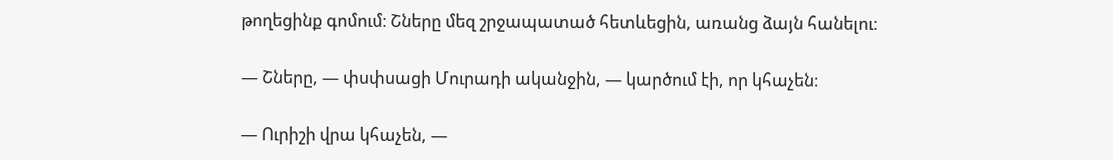թողեցինք գոմում։ Շները մեզ շրջապատած հետևեցին, առանց ձայն հանելու։

— Շները, — փսփսացի Մուրադի ականջին, — կարծում էի, որ կհաչեն։

— Ուրիշի վրա կհաչեն, —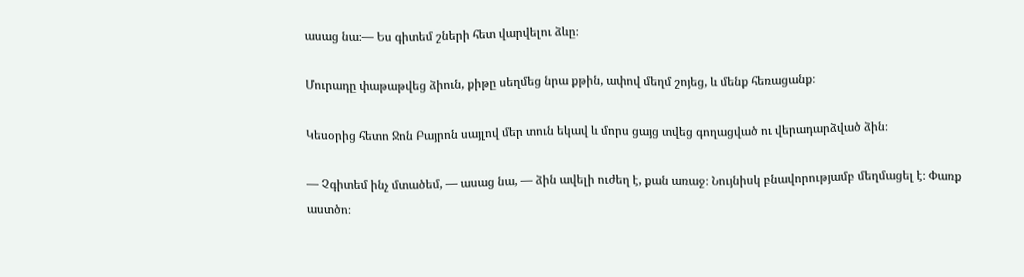ասաց նա։— Ես գիտեմ շների հետ վարվելու ձևը։

Մուրադը փաթաթվեց ձիուն, քիթը սեղմեց նրա քթին, ափով մեղմ շոյեց, և մենք հեռացանք։

Կեսօրից հետո Ջոն Բայրոն սայլով մեր տուն եկավ և մորս ցայց տվեց գողացված ու վերադարձված ձին։

— Չգիտեմ ինչ մտածեմ, — ասաց նա, — ձին ավելի ուժեղ է, քան առաջ։ Նույնիսկ բնավորությամբ մեղմացել է։ Փառք աստծո։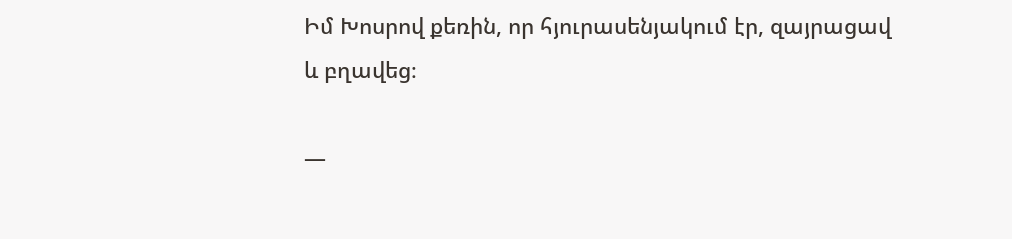Իմ Խոսրով քեռին, որ հյուրասենյակում էր, զայրացավ և բղավեց։

—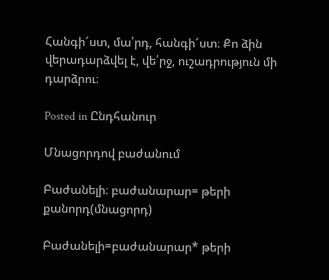Հանգի՜ստ, մա՛րդ, հանգի՜ստ։ Քո ձին վերադարձվել է, վե՛րջ, ուշադրություն մի դարձրու։

Posted in Ընդհանուր

Մնացորդով բաժանում

Բաժանելի։ բաժանարար= թերի քանորդ(մնացորդ)

Բաժանելի=բաժանարար* թերի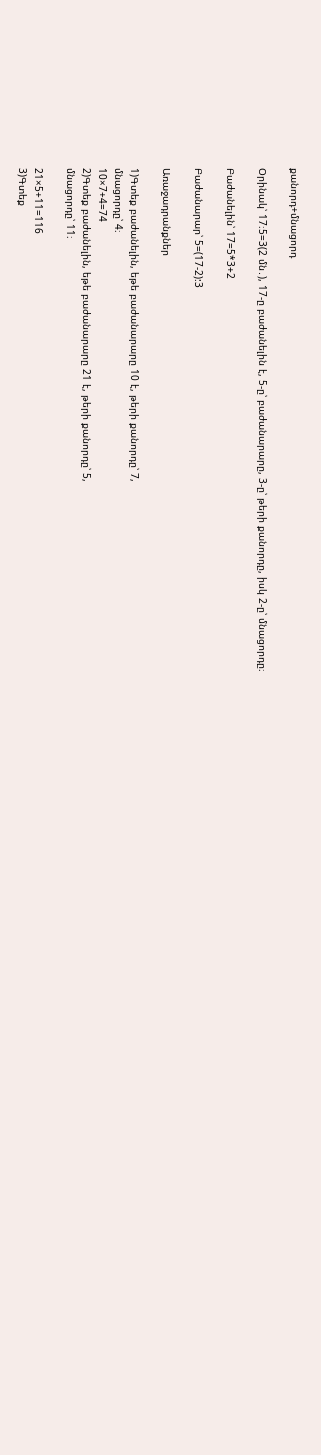քանորդ+մնացորդ

Օրինակ՝ 17։5=3(2 մն․), 17-ը բաժանելին է, 5-ը՝ բաժանարարը, 3-ը՝ թերի քանորդը, իսկ 2-ը՝ մնացորդը։

Բաժանելին՝ 17=5*3+2

Բաժանարար՝ 5=(17-2):3

Առաջադրանքներ

1)Գտեք բաժանելին, եթե բաժանարարը 10 է, թերի քանորդը՝ 7,
մնացորդը՝ 4։
10×7+4=74
2)Գտեք բաժանելին, եթե բաժանարարը 21 է, թերի քանորդը՝ 5,
մնացորդը՝ 11։

21×5+11=116
3)Գտեք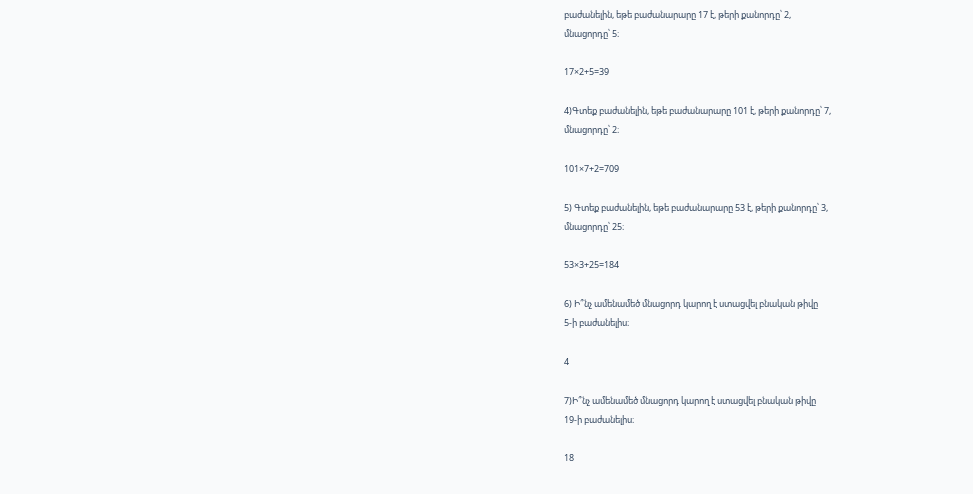բաժանելին, եթե բաժանարարը 17 է, թերի քանորդը՝ 2,
մնացորդը՝ 5։

17×2+5=39

4)Գտեք բաժանելին, եթե բաժանարարը 101 է, թերի քանորդը՝ 7,
մնացորդը՝ 2։

101×7+2=709

5) Գտեք բաժանելին, եթե բաժանարարը 53 է, թերի քանորդը՝ 3,
մնացորդը՝ 25։

53×3+25=184

6) Ի՞նչ ամենամեծ մնացորդ կարող է ստացվել բնական թիվը
5-ի բաժանելիս։

4

7)Ի՞նչ ամենամեծ մնացորդ կարող է ստացվել բնական թիվը
19-ի բաժանելիս։

18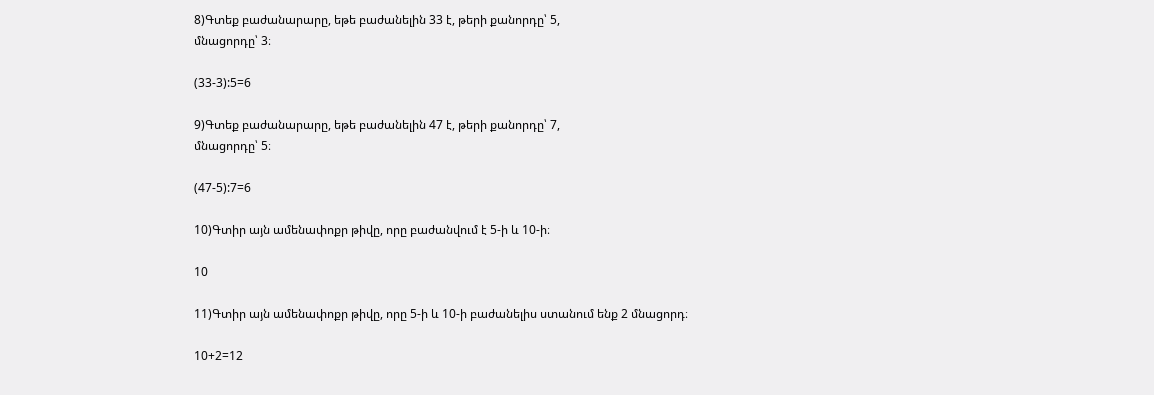8)Գտեք բաժանարարը, եթե բաժանելին 33 է, թերի քանորդը՝ 5,
մնացորդը՝ 3։

(33-3):5=6

9)Գտեք բաժանարարը, եթե բաժանելին 47 է, թերի քանորդը՝ 7,
մնացորդը՝ 5։

(47-5):7=6

10)Գտիր այն ամենափոքր թիվը, որը բաժանվում է 5-ի և 10-ի։

10

11)Գտիր այն ամենափոքր թիվը, որը 5-ի և 10-ի բաժանելիս ստանում ենք 2 մնացորդ։

10+2=12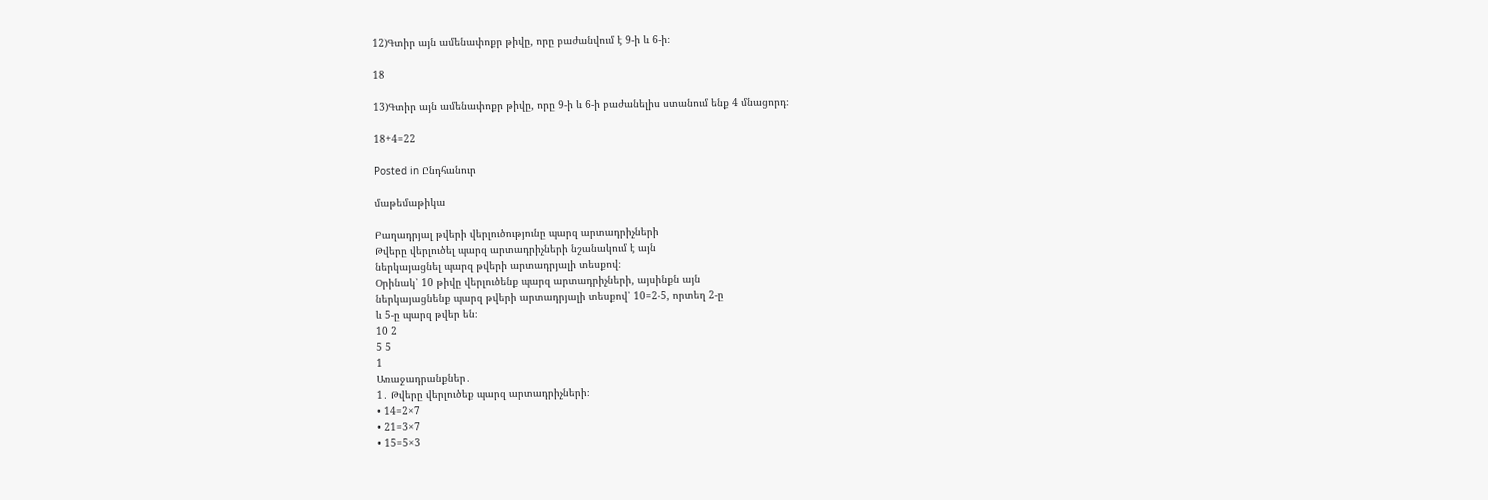12)Գտիր այն ամենափոքր թիվը, որը բաժանվում է 9-ի և 6-ի։

18

13)Գտիր այն ամենափոքր թիվը, որը 9-ի և 6-ի բաժանելիս ստանում ենք 4 մնացորդ։

18+4=22

Posted in Ընդհանուր

մաթեմաթիկա

Բաղադրյալ թվերի վերլուծությունը պարզ արտադրիչների
Թվերը վերլուծել պարզ արտադրիչների նշանակում է այն
ներկայացնել պարզ թվերի արտադրյալի տեսքով։
Օրինակ՝ 10 թիվը վերլուծենք պարզ արտադրիչների, այսինքն այն
ներկայացնենք պարզ թվերի արտադրյալի տեսքով՝ 10=2‧5, որտեղ 2-ը
և 5-ը պարզ թվեր են։
10 2
5 5
1
Առաջադրանքներ․
1․ Թվերը վերլուծեք պարզ արտադրիչների։
• 14=2×7
• 21=3×7
• 15=5×3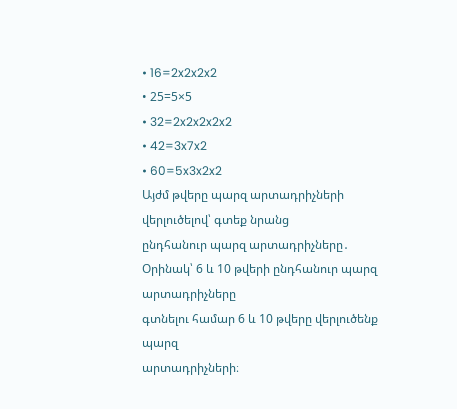• 16=2x2x2x2
• 25=5×5
• 32=2x2x2x2x2
• 42=3x7x2
• 60=5x3x2x2
Այժմ թվերը պարզ արտադրիչների վերլուծելով՝ գտեք նրանց
ընդհանուր պարզ արտադրիչները․
Օրինակ՝ 6 և 10 թվերի ընդհանուր պարզ արտադրիչները
գտնելու համար 6 և 10 թվերը վերլուծենք պարզ
արտադրիչների։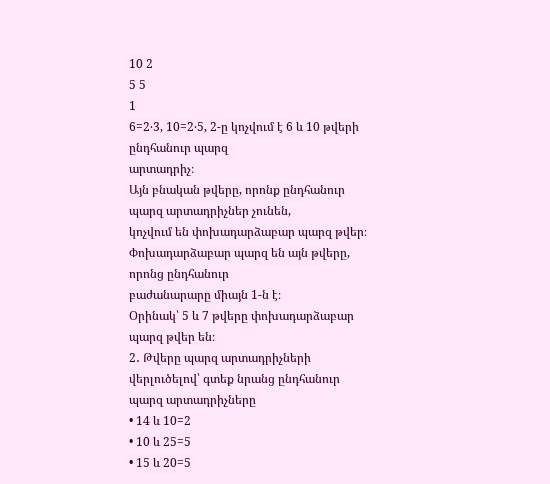10 2
5 5
1
6=2‧3, 10=2‧5, 2-ը կոչվում է 6 և 10 թվերի ընդհանուր պարզ
արտադրիչ։
Այն բնական թվերը, որոնք ընդհանուր պարզ արտադրիչներ չունեն,
կոչվում են փոխադարձաբար պարզ թվեր։
Փոխադարձաբար պարզ են այն թվերը, որոնց ընդհանուր
բաժանարարը միայն 1-ն է։
Օրինակ՝ 5 և 7 թվերը փոխադարձաբար պարզ թվեր են։
2․ Թվերը պարզ արտադրիչների վերլուծելով՝ գտեք նրանց ընդհանուր
պարզ արտադրիչները
• 14 և 10=2
• 10 և 25=5
• 15 և 20=5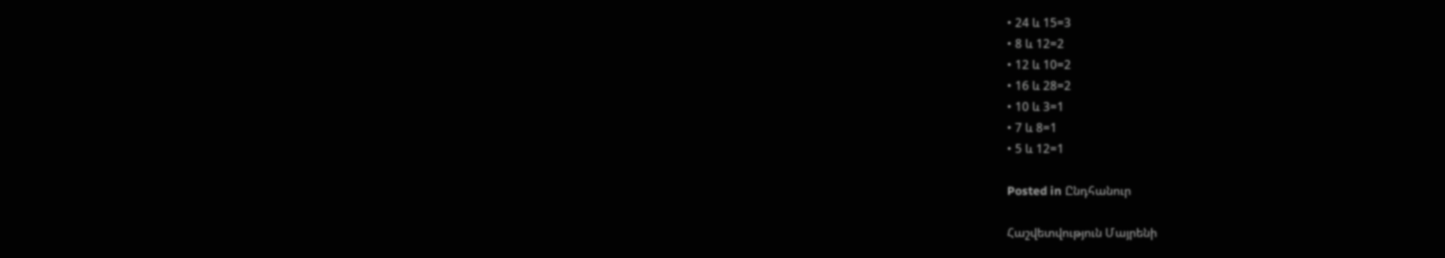• 24 և 15=3
• 8 և 12=2
• 12 և 10=2
• 16 և 28=2
• 10 և 3=1
• 7 և 8=1
• 5 և 12=1

Posted in Ընդհանուր

Հաշվետվություն Մայրենի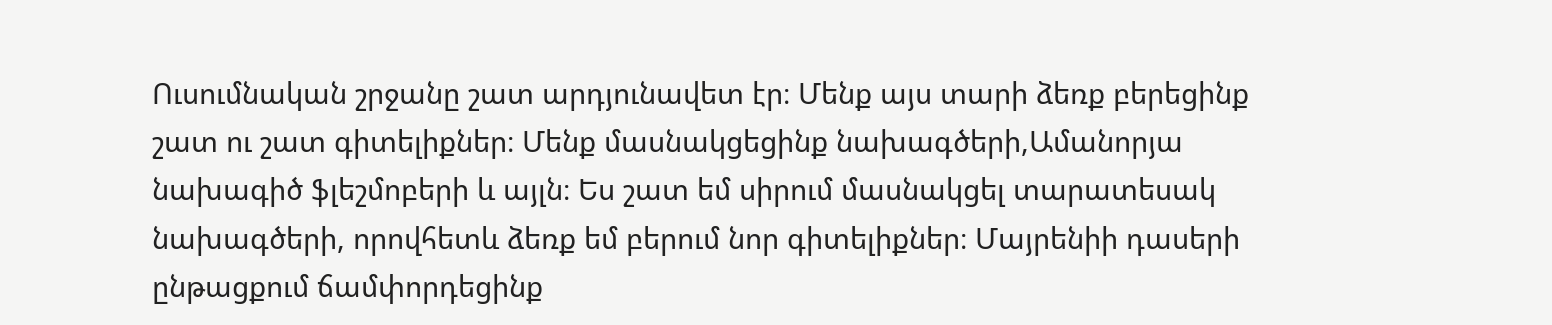Ուսումնական շրջանը շատ արդյունավետ էր։ Մենք այս տարի ձեռք բերեցինք շատ ու շատ գիտելիքներ։ Մենք մասնակցեցինք նախագծերի,Ամանորյա նախագիծ ֆլեշմոբերի և այլն։ Ես շատ եմ սիրում մասնակցել տարատեսակ նախագծերի, որովհետև ձեռք եմ բերում նոր գիտելիքներ։ Մայրենիի դասերի ընթացքում ճամփորդեցինք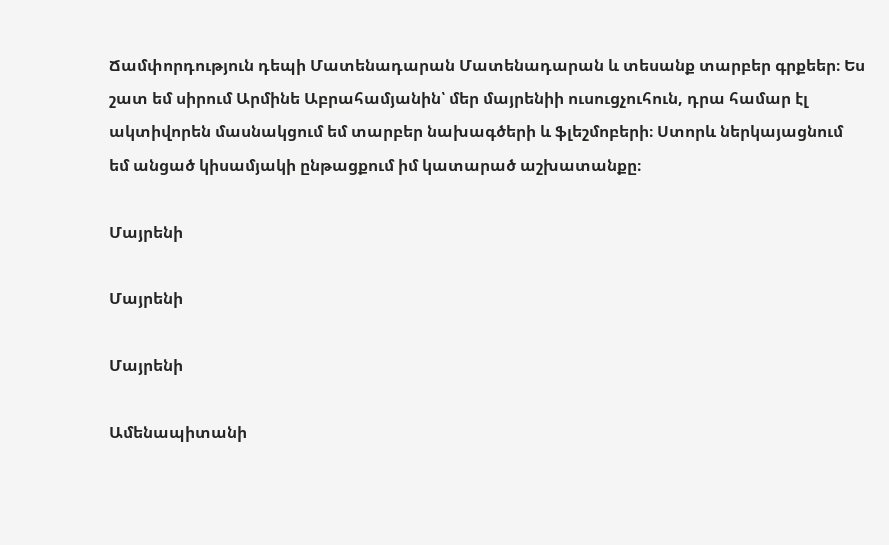Ճամփորդություն դեպի Մատենադարան Մատենադարան և տեսանք տարբեր գրքեեր։ Ես շատ եմ սիրում Արմինե Աբրահամյանին՝ մեր մայրենիի ուսուցչուհուն, դրա համար էլ ակտիվորեն մասնակցում եմ տարբեր նախագծերի և ֆլեշմոբերի։ Ստորև ներկայացնում եմ անցած կիսամյակի ընթացքում իմ կատարած աշխատանքը։

Մայրենի

Մայրենի

Մայրենի

Ամենապիտանի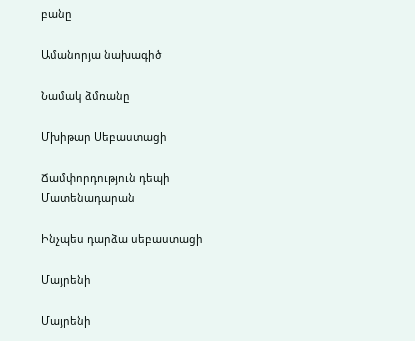բանը

Ամանորյա նախագիծ

Նամակ ձմռանը

Մխիթար Սեբաստացի

Ճամփորդություն դեպի Մատենադարան

Ինչպես դարձա սեբաստացի

Մայրենի

Մայրենի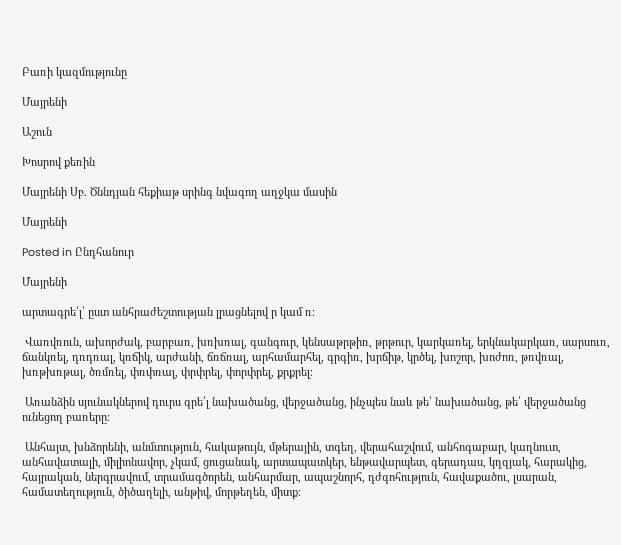Բառի կազմությունը

Մայրենի

Աշուն

Խոսրով քեռին

Մայրենի Սբ. Ծննդյան հեքիաթ սրինգ նվագող աղջկա մասին

Մայրենի

Posted in Ընդհանուր

Մայրենի

արտագրե՛լ՝ ըստ անհրաժեշտության լրացնելով ր կամ ռ։

 Վառվռուն, ախորժակ, բարբառ, խռխռալ, գանգուր, կենսաթրթիռ, թրթուր, կարկառել, երկնակարկառ, սարսուռ, ճանկռել, դռդռալ, կռճիկ, արժանի, ճռճռալ, արհամարհել, գրգիռ, խրճիթ, կրծել, խոշոր, խոժոռ, թռվռալ, խռթխռթալ, ծռմռել, փռփռալ, փրփրել, փորփրել, քրքրել։

 Առանձին սյունակներով դուրս գրե՛լ նախածանց, վերջածանց, ինչպես նաև թե՛ նախածանց, թե՛ վերջածանց ունեցող բառերը։

 Անհայտ, խնձորենի, անմտություն, հակաթույն, մթերային, տգեղ, վերահաշվում, անհոգաբար, կաղնուտ, անհավատալի, միլիոնավոր, չկամ, ցուցանակ, արտապատկեր, ենթավարպետ, գերադաս, կղզյակ, հարակից, հայրական, ներգրավում, տրամագծորեն, անհարմար, ապաշնորհ, դժգոհություն, հավաքածու, լսարան, համատեղություն, ծիծաղելի, անթիվ, մորթեղեն, միտք։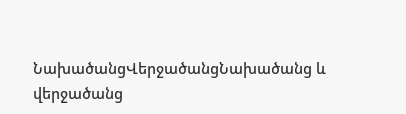ՆախածանցՎերջածանցՆախածանց և վերջածանց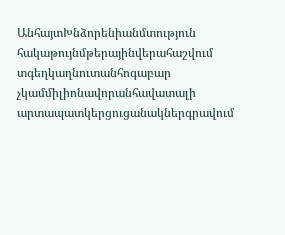ԱնհայտԽնձորենիանմտություն
հակաթույնմթերայինվերահաշվում
տգեղկաղնուտանհոգաբար
չկամմիլիոնավորանհավատալի
արտապատկերցուցանակներգրավում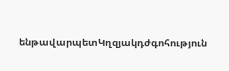ենթավարպետԿղզյակդժգոհություն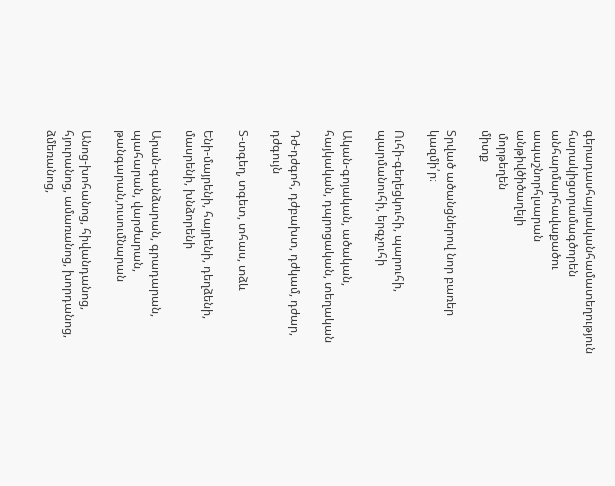գերադասհայրականհամատեղություն
հարակիցտրամագծորեն
անհարմարհավաքածու
ապաշնորհլսարան
անթիվծիծաղելի
 մորթեղեն
միտք

Տրված ածանցներով նոր բառեր կազմի՛ր։

Ուհի-գեղեցկուհի, պարուհի, պարմանուհի, երգչուհի

Ական-գոյական, ածական, հայկական, դպրոցական, տեղական

Դժ-դժգոհ, դժբախտ, դժկամ, դժար, դժգույն

Տ-տգեղ, տգետ, տհաս, տձև

Ենի-մայրենի, հայրենի, դեղձենի, մասրենի, խնձորենի

Արան-գանձարան, գրադարան, պահարան, վարժարան, թանգարան,ուսումնարան

Անոց-խոհանոց, հիվանդանոց, հյուրանոց, ամառանոց, խորդանոց, ձմեռանոց,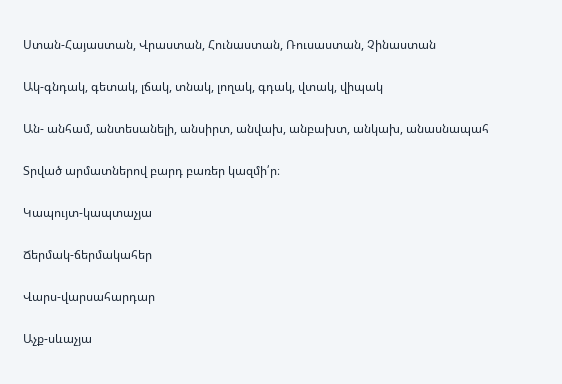Ստան-Հայաստան, Վրաստան, Հունաստան, Ռուսաստան, Չինաստան

Ակ-գնդակ, գետակ, լճակ, տնակ, լողակ, գդակ, վտակ, վիպակ

Ան- անհամ, անտեսանելի, անսիրտ, անվախ, անբախտ, անկախ, անասնապահ

Տրված արմատներով բարդ բառեր կազմի՛ր։

Կապույտ-կապտաչյա

Ճերմակ-ճերմակահեր

Վարս-վարսահարդար

Աչք-սևաչյա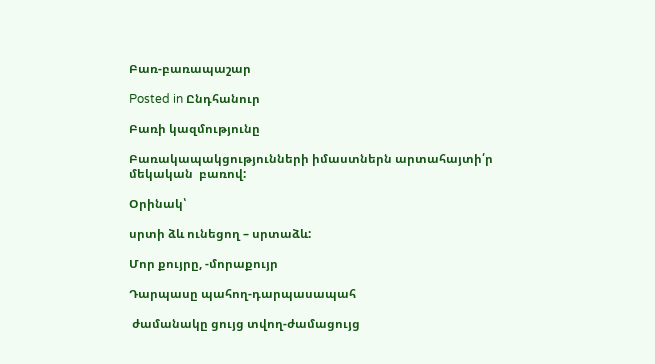Բառ-բառապաշար

Posted in Ընդհանուր

Բառի կազմությունը

Բառակապակցությունների իմաստներն արտահայտի՛ր մեկական  բառով:

Օրինակ՝

սրտի ձև ունեցող – սրտաձև:

Մոր քույրը, -մորաքույր

Դարպասը պահող-դարպասապահ

 ժամանակը ցույց տվող-ժամացույց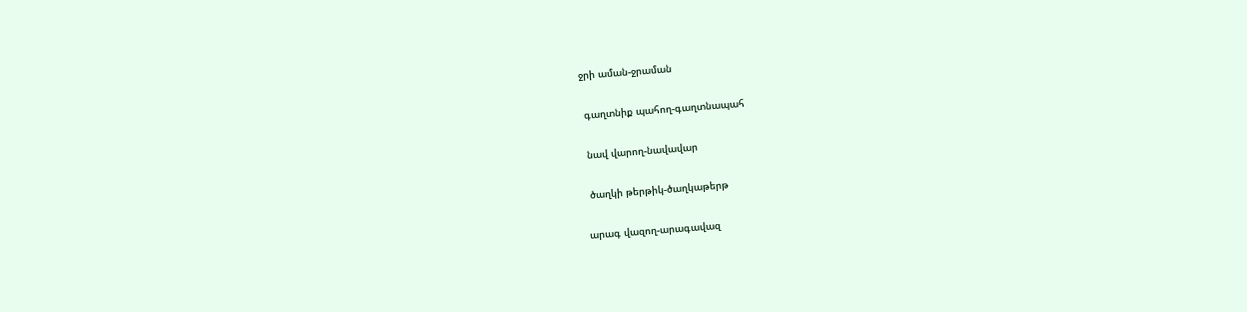ջրի աման-ջրաման

 գաղտնիք պահող-գաղտնապահ

 նավ վարող-նավավար

 ծաղկի թերթիկ-ծաղկաթերթ

արագ վազող-արագավազ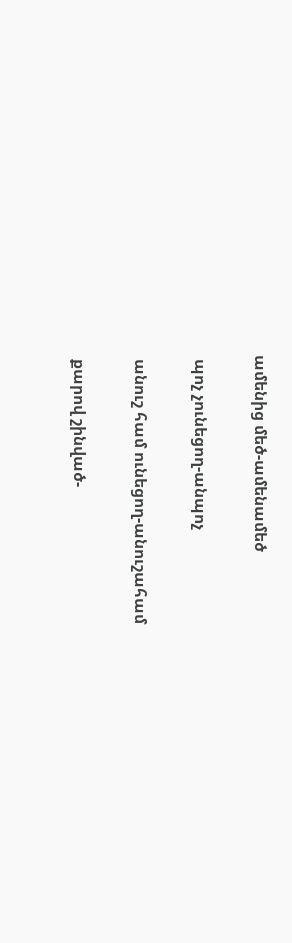ամենից մեծ-ամենամեծ

 պոչ չունեցող-անպոչ

 անուշ համ ունեցող-անուշահամ

 քարով շինված-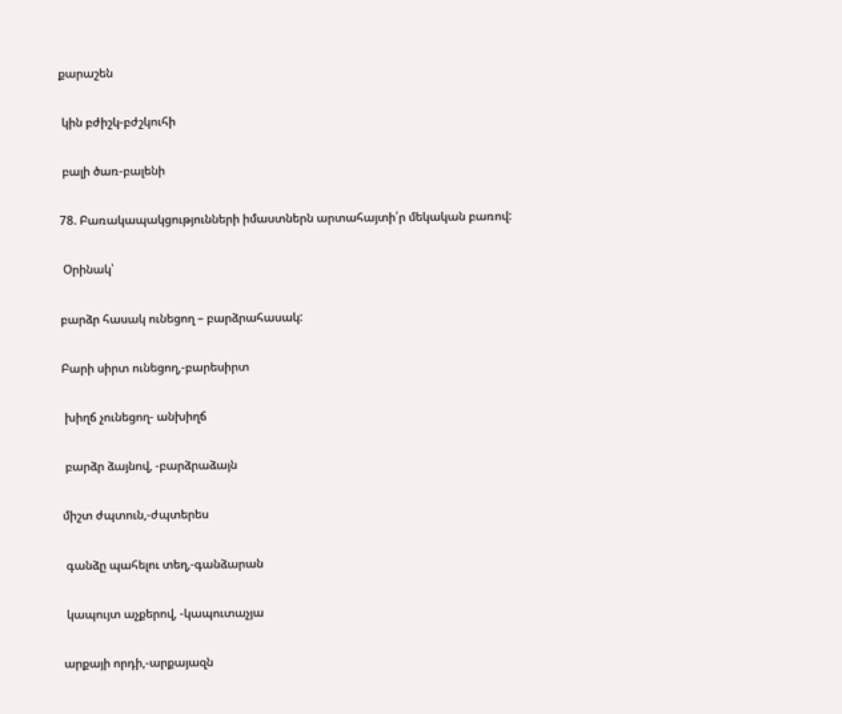քարաշեն

 կին բժիշկ-բժշկուհի

 բալի ծառ-բալենի

78. Բառակապակցությունների իմաստներն արտահայտի՛ր մեկական բառով:

 Օրինակ՝

բարձր հասակ ունեցող – բարձրահասակ:

Բարի սիրտ ունեցող,-բարեսիրտ

 խիղճ չունեցող- անխիղճ

 բարձր ձայնով, -բարձրաձայն

միշտ ժպտուն,-ժպտերես

 գանձը պահելու տեղ,-գանձարան

 կապույտ աչքերով, -կապուտաչյա

արքայի որդի,-արքայազն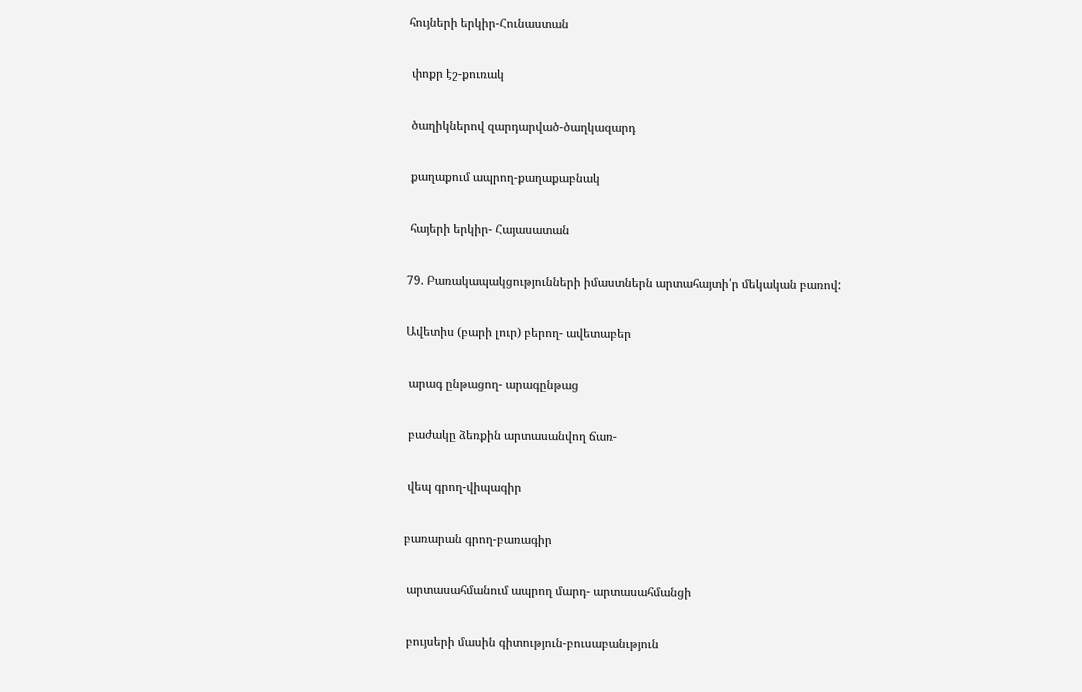հույների երկիր-Հունաստան

 փոքր էշ-քուռակ

 ծաղիկներով զարդարված-ծաղկազարդ

 քաղաքում ապրող-քաղաքաբնակ

 հայերի երկիր- Հայասատան

79. Բառակապակցությունների իմաստներն արտահայտի՛ր մեկական բառով:

Ավետիս (բարի լուր) բերող- ավետաբեր

 արագ ընթացող- արագընթաց

 բաժակը ձեռքին արտասանվող ճառ-

 վեպ գրող-վիպագիր

բառարան գրող-բառագիր

 արտասահմանում ապրող մարդ- արտասահմանցի

 բույսերի մասին գիտություն-բուսաբանւթյուն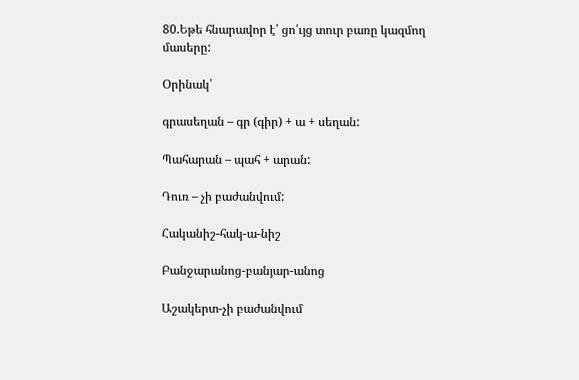80.Եթե հնարավոր է՝ ցո՛ւյց տուր բառը կազմող մասերը:

Օրինակ՝

գրասեղան – գր (գիր) + ա + սեղան:

Պահարան – պահ + արան:

Դուռ – չի բաժանվում:

Հականիշ-հակ-ա-նիշ

Բանջարանոց-բանյար-անոց

Աշակերտ-չի բաժանվում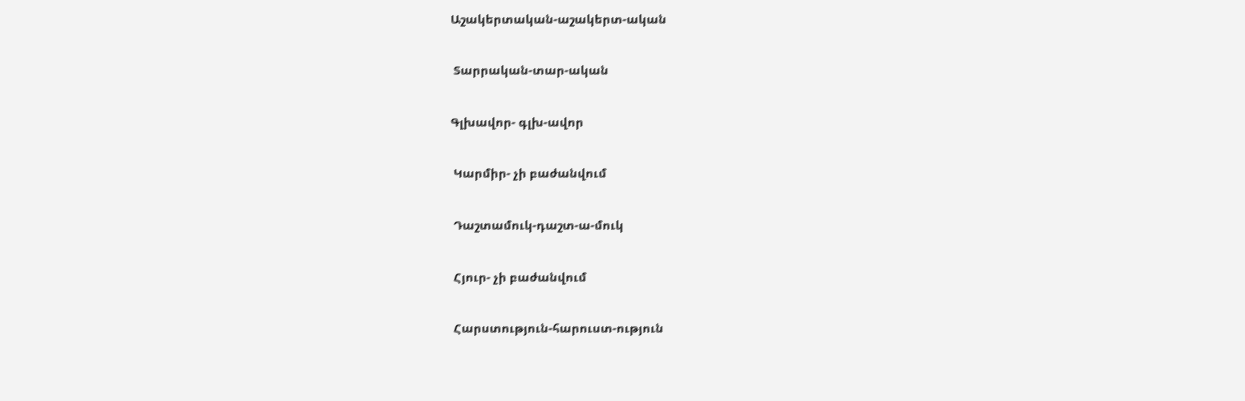Աշակերտական-աշակերտ-ական

 Տարրական-տար-ական

Գլխավոր- գլխ-ավոր

 Կարմիր- չի բաժանվում

 Դաշտամուկ-դաշտ-ա-մուկ

 Հյուր- չի բաժանվում

 Հարստություն-հարուստ-ություն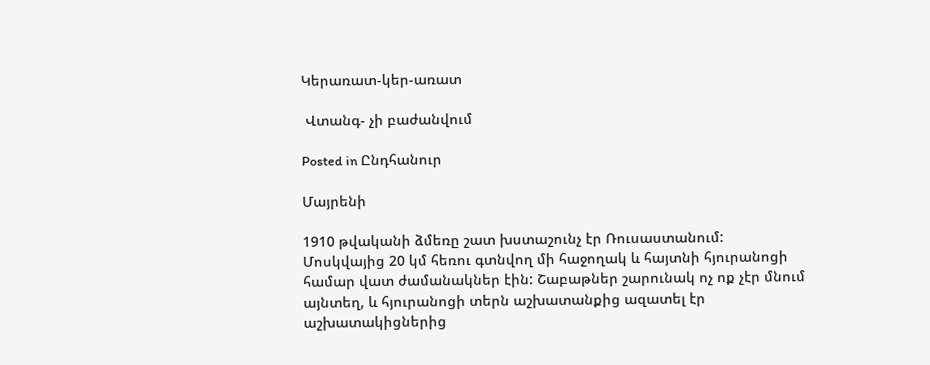Կերառատ-կեր-առատ

 Վտանգ- չի բաժանվում

Posted in Ընդհանուր

Մայրենի

1910 թվականի ձմեռը շատ խստաշունչ էր Ռուսաստանում: Մոսկվայից 20 կմ հեռու գտնվող մի հաջողակ և հայտնի հյուրանոցի համար վատ ժամանակներ էին: Շաբաթներ շարունակ ոչ ոք չէր մնում այնտեղ, և հյուրանոցի տերն աշխատանքից ազատել էր աշխատակիցներից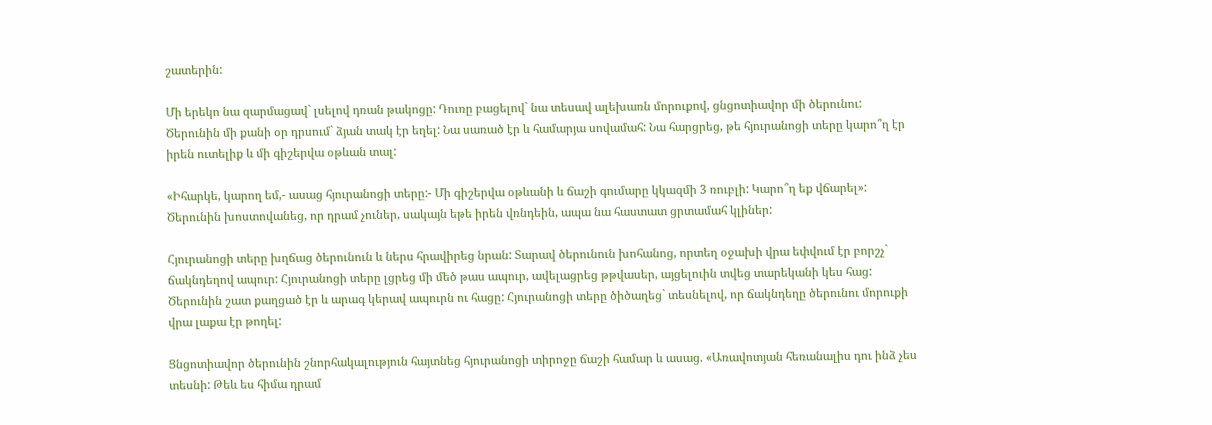շատերին:

Մի երեկո նա զարմացավ` լսելով դռան թակոցը: Դուռը բացելով` նա տեսավ ալեխառն մորուքով, ցնցոտիավոր մի ծերունու: Ծերունին մի քանի օր դրսում` ձյան տակ էր եղել: Նա սառած էր և համարյա սովամահ: Նա հարցրեց, թե հյուրանոցի տերը կարո՞ղ էր իրեն ուտելիք և մի գիշերվա օթևան տալ:

«Իհարկե, կարող եմ,- ասաց հյուրանոցի տերը:- Մի գիշերվա օթևանի և ճաշի գումարը կկազմի 3 ռուբլի: Կարո՞ղ եք վճարել»: Ծերունին խոստովանեց, որ դրամ չուներ, սակայն եթե իրեն վռնդեին, ապա նա հաստատ ցրտամահ կլիներ:

Հյուրանոցի տերը խղճաց ծերունուն և ներս հրավիրեց նրան: Տարավ ծերունուն խոհանոց, որտեղ օջախի վրա եփվում էր բորշչ` ճակնդեղով ապուր: Հյուրանոցի տերը լցրեց մի մեծ թաս ապուր, ավելացրեց թթվասեր, այցելուին տվեց տարեկանի կես հաց: Ծերունին շատ քաղցած էր և արագ կերավ ապուրն ու հացը: Հյուրանոցի տերը ծիծաղեց` տեսնելով, որ ճակնդեղը ծերունու մորուքի վրա լաքա էր թողել:

Ցնցոտիավոր ծերունին շնորհակալություն հայտնեց հյուրանոցի տիրոջը ճաշի համար և ասաց. «Առավոտյան հեռանալիս դու ինձ չես տեսնի: Թեև ես հիմա դրամ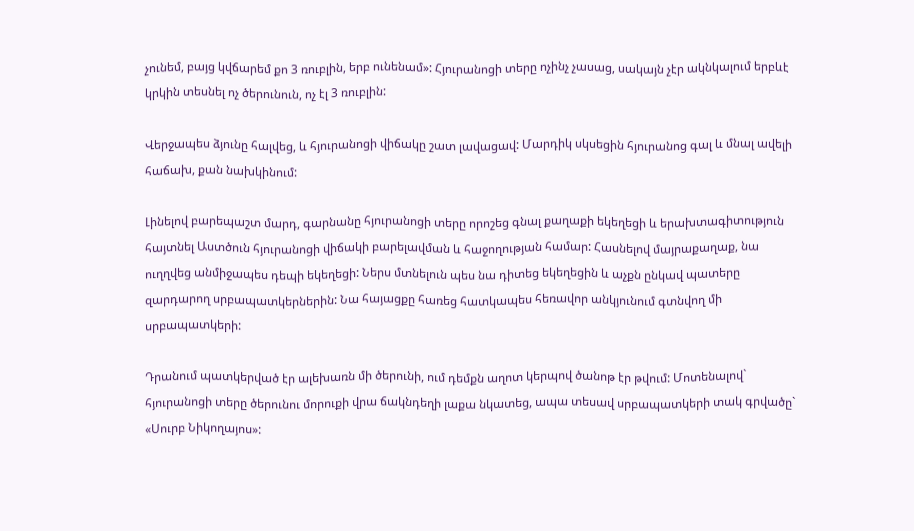չունեմ, բայց կվճարեմ քո 3 ռուբլին, երբ ունենամ»: Հյուրանոցի տերը ոչինչ չասաց, սակայն չէր ակնկալում երբևէ կրկին տեսնել ոչ ծերունուն, ոչ էլ 3 ռուբլին:

Վերջապես ձյունը հալվեց, և հյուրանոցի վիճակը շատ լավացավ: Մարդիկ սկսեցին հյուրանոց գալ և մնալ ավելի հաճախ, քան նախկինում:

Լինելով բարեպաշտ մարդ, գարնանը հյուրանոցի տերը որոշեց գնալ քաղաքի եկեղեցի և երախտագիտություն հայտնել Աստծուն հյուրանոցի վիճակի բարելավման և հաջողության համար: Հասնելով մայրաքաղաք, նա ուղղվեց անմիջապես դեպի եկեղեցի: Ներս մտնելուն պես նա դիտեց եկեղեցին և աչքն ընկավ պատերը զարդարող սրբապատկերներին: Նա հայացքը հառեց հատկապես հեռավոր անկյունում գտնվող մի սրբապատկերի:

Դրանում պատկերված էր ալեխառն մի ծերունի, ում դեմքն աղոտ կերպով ծանոթ էր թվում: Մոտենալով` հյուրանոցի տերը ծերունու մորուքի վրա ճակնդեղի լաքա նկատեց, ապա տեսավ սրբապատկերի տակ գրվածը` «Սուրբ Նիկողայոս»: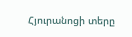Հյուրանոցի տերը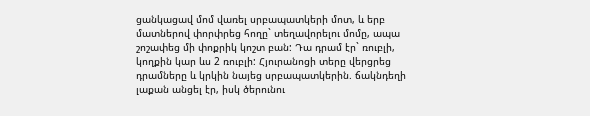ցանկացավ մոմ վառել սրբապատկերի մոտ, և երբ մատներով փորփրեց հողը` տեղավորելու մոմը, ապա շոշափեց մի փոքրիկ կոշտ բան: Դա դրամ էր` ռուբլի, կողքին կար ևս 2 ռուբլի: Հյուրանոցի տերը վերցրեց դրամները և կրկին նայեց սրբապատկերին. ճակնդեղի լաքան անցել էր, իսկ ծերունու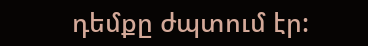դեմքը ժպտում էր: